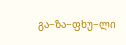გა−ზა−ფხუ−ლი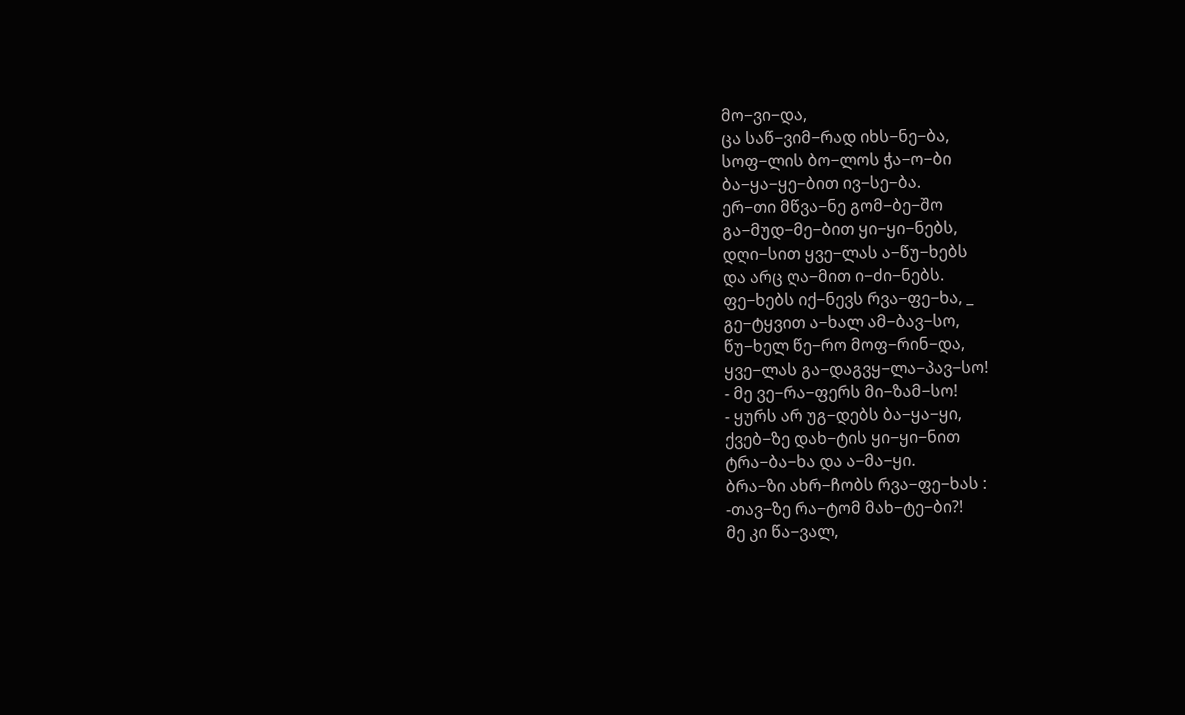მო−ვი−და,
ცა საწ−ვიმ−რად იხს−ნე−ბა,
სოფ−ლის ბო−ლოს ჭა−ო−ბი
ბა−ყა−ყე−ბით ივ−სე−ბა.
ერ−თი მწვა−ნე გომ−ბე−შო
გა−მუდ−მე−ბით ყი−ყი−ნებს,
დღი−სით ყვე−ლას ა−წუ−ხებს
და არც ღა−მით ი−ძი−ნებს.
ფე−ხებს იქ−ნევს რვა−ფე−ხა, _
გე−ტყვით ა−ხალ ამ−ბავ−სო,
წუ−ხელ წე−რო მოფ−რინ−და,
ყვე−ლას გა−დაგვყ−ლა−პავ−სო!
- მე ვე−რა−ფერს მი−ზამ−სო!
- ყურს არ უგ−დებს ბა−ყა−ყი,
ქვებ−ზე დახ−ტის ყი−ყი−ნით
ტრა−ბა−ხა და ა−მა−ყი.
ბრა−ზი ახრ−ჩობს რვა−ფე−ხას :
-თავ−ზე რა−ტომ მახ−ტე−ბი?!
მე კი წა−ვალ,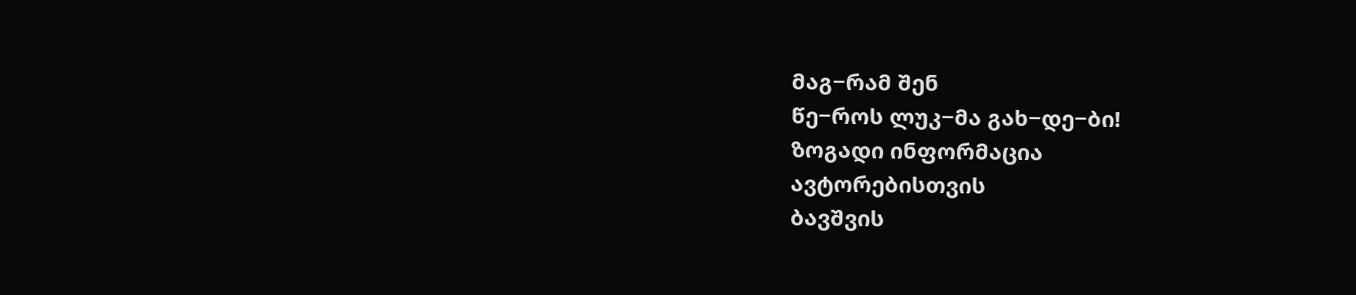მაგ−რამ შენ
წე−როს ლუკ−მა გახ−დე−ბი!
ზოგადი ინფორმაცია
ავტორებისთვის
ბავშვის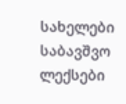სახელები
საბავშვო ლექსები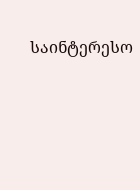საინტერესო